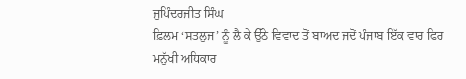ਜੁਪਿੰਦਰਜੀਤ ਸਿੰਘ
ਫ਼ਿਲਮ ‘ਸਤਲੁਜ’ ਨੂੰ ਲੈ ਕੇ ਉੱਠੇ ਵਿਵਾਦ ਤੋਂ ਬਾਅਦ ਜਦੋਂ ਪੰਜਾਬ ਇੱਕ ਵਾਰ ਫਿਰ ਮਨੁੱਖੀ ਅਧਿਕਾਰ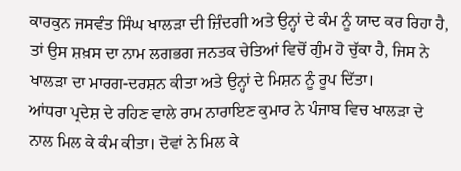ਕਾਰਕੁਨ ਜਸਵੰਤ ਸਿੰਘ ਖਾਲੜਾ ਦੀ ਜ਼ਿੰਦਗੀ ਅਤੇ ਉਨ੍ਹਾਂ ਦੇ ਕੰਮ ਨੂੰ ਯਾਦ ਕਰ ਰਿਹਾ ਹੈ, ਤਾਂ ਉਸ ਸ਼ਖ਼ਸ ਦਾ ਨਾਮ ਲਗਭਗ ਜਨਤਕ ਚੇਤਿਆਂ ਵਿਚੋਂ ਗੁੰਮ ਹੋ ਚੁੱਕਾ ਹੈ, ਜਿਸ ਨੇ ਖਾਲੜਾ ਦਾ ਮਾਰਗ-ਦਰਸ਼ਨ ਕੀਤਾ ਅਤੇ ਉਨ੍ਹਾਂ ਦੇ ਮਿਸ਼ਨ ਨੂੰ ਰੂਪ ਦਿੱਤਾ।
ਆਂਧਰਾ ਪ੍ਰਦੇਸ਼ ਦੇ ਰਹਿਣ ਵਾਲੇ ਰਾਮ ਨਾਰਾਇਣ ਕੁਮਾਰ ਨੇ ਪੰਜਾਬ ਵਿਚ ਖਾਲੜਾ ਦੇ ਨਾਲ ਮਿਲ ਕੇ ਕੰਮ ਕੀਤਾ। ਦੋਵਾਂ ਨੇ ਮਿਲ ਕੇ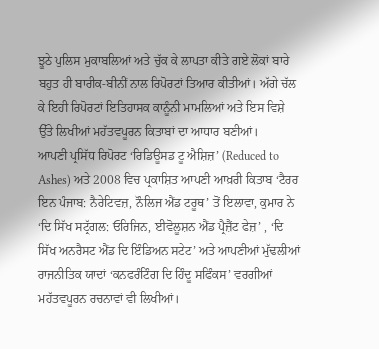ਝੂਠੇ ਪੁਲਿਸ ਮੁਕਾਬਲਿਆਂ ਅਤੇ ਚੁੱਕ ਕੇ ਲਾਪਤਾ ਕੀਤੇ ਗਏ ਲੋਕਾਂ ਬਾਰੇ ਬਹੁਤ ਹੀ ਬਾਰੀਕ-ਬੀਨੀਂ ਨਾਲ ਰਿਪੋਰਟਾਂ ਤਿਆਰ ਕੀਤੀਆਂ। ਅੱਗੇ ਚੱਲ ਕੇ ਇਹੀ ਰਿਪੋਰਟਾਂ ਇਤਿਹਾਸਕ ਕਾਨੂੰਨੀ ਮਾਮਲਿਆਂ ਅਤੇ ਇਸ ਵਿਸ਼ੇ ਉੱਤੇ ਲਿਖੀਆਂ ਮਹੱਤਵਪੂਰਨ ਕਿਤਾਬਾਂ ਦਾ ਆਧਾਰ ਬਣੀਆਂ।
ਆਪਣੀ ਪ੍ਰਸਿੱਧ ਰਿਪੋਰਟ ‘ਰਿਡਿਊਸਡ ਟੂ ਐਸ਼ਿਜ਼’ (Reduced to Ashes) ਅਤੇ 2008 ਵਿਚ ਪ੍ਰਕਾਸ਼ਿਤ ਆਪਣੀ ਆਖ਼ਰੀ ਕਿਤਾਬ ‘ਟੈਰਰ ਇਨ ਪੰਜਾਬ: ਨੈਰੇਟਿਵਜ਼, ਨੌਲਿਜ ਐਂਡ ਟਰੂਥ’ ਤੋਂ ਇਲਾਵਾ, ਕੁਮਾਰ ਨੇ ‘ਦਿ ਸਿੱਖ ਸਟ੍ਰੱਗਲ: ਓਰਿਜਿਨ, ਈਵੋਲੂਸ਼ਨ ਐਂਡ ਪ੍ਰੈਜ਼ੈਂਟ ਫੇਜ਼’ , ‘ਦਿ ਸਿੱਖ ਅਨਰੈਸਟ ਐਂਡ ਦਿ ਇੰਡਿਅਨ ਸਟੇਟ’ ਅਤੇ ਆਪਣੀਆਂ ਮੁੱਢਲੀਆਂ ਰਾਜਨੀਤਿਕ ਯਾਦਾਂ ‘ਕਨਫਰੰਟਿੰਗ ਦਿ ਹਿੰਦੂ ਸਫਿੰਕਸ’ ਵਰਗੀਆਂ ਮਹੱਤਵਪੂਰਨ ਰਚਨਾਵਾਂ ਵੀ ਲਿਖੀਆਂ।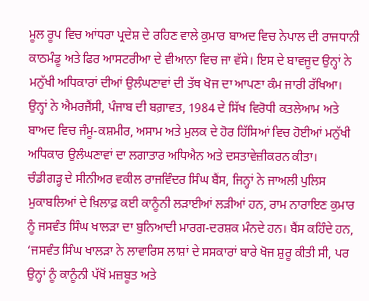ਮੂਲ ਰੂਪ ਵਿਚ ਆਂਧਰਾ ਪ੍ਰਦੇਸ਼ ਦੇ ਰਹਿਣ ਵਾਲੇ ਕੁਮਾਰ ਬਾਅਦ ਵਿਚ ਨੇਪਾਲ ਦੀ ਰਾਜਧਾਨੀ ਕਾਠਮੰਡੂ ਅਤੇ ਫਿਰ ਆਸਟਰੀਆ ਦੇ ਵੀਆਨਾ ਵਿਚ ਜਾ ਵੱਸੇ। ਇਸ ਦੇ ਬਾਵਜੂਦ ਉਨ੍ਹਾਂ ਨੇ ਮਨੁੱਖੀ ਅਧਿਕਾਰਾਂ ਦੀਆਂ ਉਲੰਘਣਾਵਾਂ ਦੀ ਤੱਥ ਖੋਜ ਦਾ ਆਪਣਾ ਕੰਮ ਜਾਰੀ ਰੱਖਿਆ। ਉਨ੍ਹਾਂ ਨੇ ਐਮਰਜੈਂਸੀ, ਪੰਜਾਬ ਦੀ ਬਗ਼ਾਵਤ, 1984 ਦੇ ਸਿੱਖ ਵਿਰੋਧੀ ਕਤਲੇਆਮ ਅਤੇ ਬਾਅਦ ਵਿਚ ਜੰਮੂ-ਕਸ਼ਮੀਰ, ਅਸਾਮ ਅਤੇ ਮੁਲਕ ਦੇ ਹੋਰ ਹਿੱਸਿਆਂ ਵਿਚ ਹੋਈਆਂ ਮਨੁੱਖੀ ਅਧਿਕਾਰ ਉਲੰਘਣਾਵਾਂ ਦਾ ਲਗਾਤਾਰ ਅਧਿਐਨ ਅਤੇ ਦਸਤਾਵੇਜ਼ੀਕਰਨ ਕੀਤਾ।
ਚੰਡੀਗੜ੍ਹ ਦੇ ਸੀਨੀਅਰ ਵਕੀਲ ਰਾਜਵਿੰਦਰ ਸਿੰਘ ਬੈਂਸ, ਜਿਨ੍ਹਾਂ ਨੇ ਜਾਅਲੀ ਪੁਲਿਸ ਮੁਕਾਬਲਿਆਂ ਦੇ ਖ਼ਿਲਾਫ਼ ਕਈ ਕਾਨੂੰਨੀ ਲੜਾਈਆਂ ਲੜੀਆਂ ਹਨ, ਰਾਮ ਨਾਰਾਇਣ ਕੁਮਾਰ ਨੂੰ ਜਸਵੰਤ ਸਿੰਘ ਖਾਲੜਾ ਦਾ ਬੁਨਿਆਦੀ ਮਾਰਗ-ਦਰਸ਼ਕ ਮੰਨਦੇ ਹਨ। ਬੈਂਸ ਕਹਿੰਦੇ ਹਨ, ‘ਜਸਵੰਤ ਸਿੰਘ ਖਾਲੜਾ ਨੇ ਲਾਵਾਰਿਸ ਲਾਸ਼ਾਂ ਦੇ ਸਸਕਾਰਾਂ ਬਾਰੇ ਖੋਜ ਸ਼ੁਰੂ ਕੀਤੀ ਸੀ, ਪਰ ਉਨ੍ਹਾਂ ਨੂੰ ਕਾਨੂੰਨੀ ਪੱਖੋਂ ਮਜ਼ਬੂਤ ਅਤੇ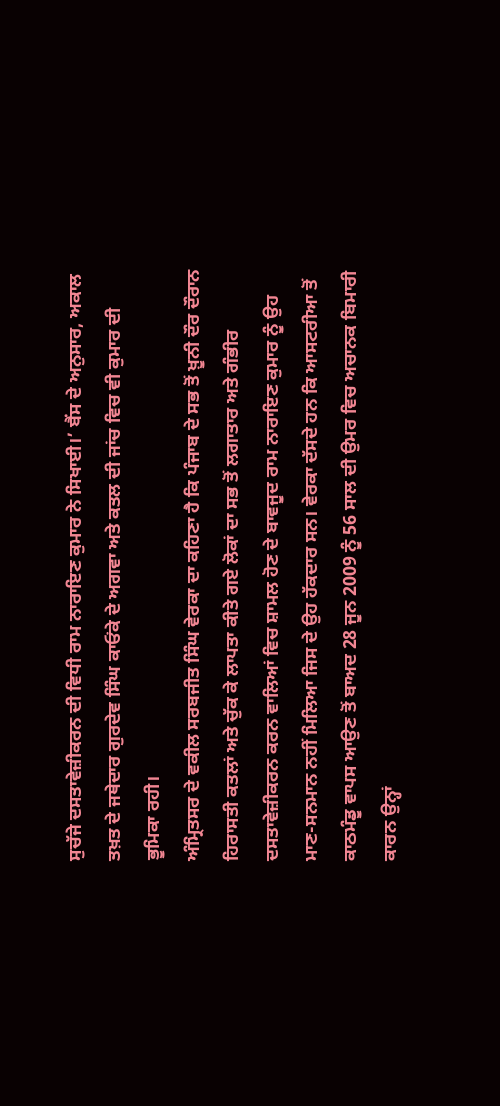ਸੁਚੱਜੇ ਦਸਤਾਵੇਜ਼ੀਕਰਨ ਦੀ ਵਿਧੀ ਰਾਮ ਨਾਰਾਇਣ ਕੁਮਾਰ ਨੇ ਸਿਖਾਈ।’ ਬੈਂਸ ਦੇ ਅਨੁਸਾਰ, ਅਕਾਲ ਤਖ਼ਤ ਦੇ ਜਥੇਦਾਰ ਗੁਰਦੇਵ ਸਿੰਘ ਕਾਓਂਕੇ ਦੇ ਅਗਵਾ ਅਤੇ ਕਤਲ ਦੀ ਜਾਂਚ ਵਿਚ ਵੀ ਕੁਮਾਰ ਦੀ ਭੂਮਿਕਾ ਰਹੀ।
ਅੰਮ੍ਰਿਤਸਰ ਦੇ ਵਕੀਲ ਸਰਬਜੀਤ ਸਿੰਘ ਵੇਰਕਾ ਦਾ ਕਹਿਣਾ ਹੈ ਕਿ ਪੰਜਾਬ ਦੇ ਸਭ ਤੋਂ ਖ਼ੂਨੀ ਦੌਰ ਦੌਰਾਨ ਹਿਰਾਸਤੀ ਕਤਲਾਂ ਅਤੇ ਚੁੱਕ ਕੇ ਲਾਪਤਾ ਕੀਤੇ ਗਏ ਲੋਕਾਂ ਦਾ ਸਭ ਤੋਂ ਲਗਾਤਾਰ ਅਤੇ ਗੰਭੀਰ ਦਸਤਾਵੇਜ਼ੀਕਰਨ ਕਰਨ ਵਾਲਿਆਂ ਵਿਚ ਸ਼ਾਮਲ ਹੋਣ ਦੇ ਬਾਵਜੂਦ ਰਾਮ ਨਾਰਾਇਣ ਕੁਮਾਰ ਨੂੰ ਉਹ ਮਾਣ-ਸਨਮਾਨ ਨਹੀਂ ਮਿਲਿਆ ਜਿਸ ਦੇ ਉਹ ਹੱਕਦਾਰ ਸਨ। ਵੇਰਕਾ ਦੱਸਦੇ ਹਨ ਕਿ ਆਸਟਰੀਆ ਤੋਂ ਕਾਠਮੰਡੂ ਵਾਪਸ ਆਉਣ ਤੋਂ ਬਾਅਦ 28 ਜੂਨ 2009 ਨੂੰ 56 ਸਾਲ ਦੀ ਉਮਰ ਵਿਚ ਅਚਾਨਕ ਬਿਮਾਰੀ ਕਾਰਨ ਉਨ੍ਹਾਂ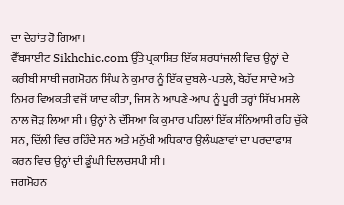ਦਾ ਦੇਹਾਂਤ ਹੋ ਗਿਆ।
ਵੈੱਬਸਾਈਟ Sikhchic.com ਉੱਤੇ ਪ੍ਰਕਾਸ਼ਿਤ ਇੱਕ ਸ਼ਰਧਾਂਜਲੀ ਵਿਚ ਉਨ੍ਹਾਂ ਦੇ ਕਰੀਬੀ ਸਾਥੀ ਜਗਮੋਹਨ ਸਿੰਘ ਨੇ ਕੁਮਾਰ ਨੂੰ ਇੱਕ ਦੁਬਲੇ-ਪਤਲੇ, ਬੇਹੱਦ ਸਾਦੇ ਅਤੇ ਨਿਮਰ ਵਿਅਕਤੀ ਵਜੋਂ ਯਾਦ ਕੀਤਾ, ਜਿਸ ਨੇ ਆਪਣੇ-ਆਪ ਨੂੰ ਪੂਰੀ ਤਰ੍ਹਾਂ ਸਿੱਖ ਮਸਲੇ ਨਾਲ ਜੋੜ ਲਿਆ ਸੀ। ਉਨ੍ਹਾਂ ਨੇ ਦੱਸਿਆ ਕਿ ਕੁਮਾਰ ਪਹਿਲਾਂ ਇੱਕ ਸੰਨਿਆਸੀ ਰਹਿ ਚੁੱਕੇ ਸਨ, ਦਿੱਲੀ ਵਿਚ ਰਹਿੰਦੇ ਸਨ ਅਤੇ ਮਨੁੱਖੀ ਅਧਿਕਾਰ ਉਲੰਘਣਾਵਾਂ ਦਾ ਪਰਦਾਫਾਸ਼ ਕਰਨ ਵਿਚ ਉਨ੍ਹਾਂ ਦੀ ਡੂੰਘੀ ਦਿਲਚਸਪੀ ਸੀ।
ਜਗਮੋਹਨ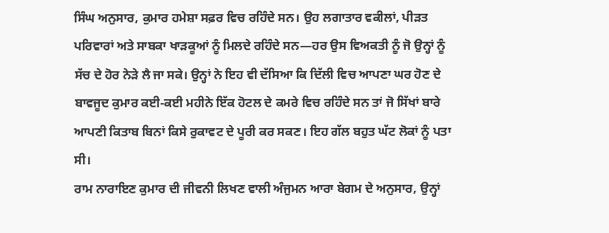ਸਿੰਘ ਅਨੁਸਾਰ, ਕੁਮਾਰ ਹਮੇਸ਼ਾ ਸਫ਼ਰ ਵਿਚ ਰਹਿੰਦੇ ਸਨ। ਉਹ ਲਗਾਤਾਰ ਵਕੀਲਾਂ, ਪੀੜਤ ਪਰਿਵਾਰਾਂ ਅਤੇ ਸਾਬਕਾ ਖਾੜਕੂਆਂ ਨੂੰ ਮਿਲਦੇ ਰਹਿੰਦੇ ਸਨ—ਹਰ ਉਸ ਵਿਅਕਤੀ ਨੂੰ ਜੋ ਉਨ੍ਹਾਂ ਨੂੰ ਸੱਚ ਦੇ ਹੋਰ ਨੇੜੇ ਲੈ ਜਾ ਸਕੇ। ਉਨ੍ਹਾਂ ਨੇ ਇਹ ਵੀ ਦੱਸਿਆ ਕਿ ਦਿੱਲੀ ਵਿਚ ਆਪਣਾ ਘਰ ਹੋਣ ਦੇ ਬਾਵਜੂਦ ਕੁਮਾਰ ਕਈ-ਕਈ ਮਹੀਨੇ ਇੱਕ ਹੋਟਲ ਦੇ ਕਮਰੇ ਵਿਚ ਰਹਿੰਦੇ ਸਨ ਤਾਂ ਜੋ ਸਿੱਖਾਂ ਬਾਰੇ ਆਪਣੀ ਕਿਤਾਬ ਬਿਨਾਂ ਕਿਸੇ ਰੁਕਾਵਟ ਦੇ ਪੂਰੀ ਕਰ ਸਕਣ। ਇਹ ਗੱਲ ਬਹੁਤ ਘੱਟ ਲੋਕਾਂ ਨੂੰ ਪਤਾ ਸੀ।
ਰਾਮ ਨਾਰਾਇਣ ਕੁਮਾਰ ਦੀ ਜੀਵਨੀ ਲਿਖਣ ਵਾਲੀ ਅੰਜੁਮਨ ਆਰਾ ਬੇਗਮ ਦੇ ਅਨੁਸਾਰ, ਉਨ੍ਹਾਂ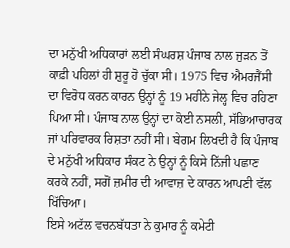ਦਾ ਮਨੁੱਖੀ ਅਧਿਕਾਰਾਂ ਲਈ ਸੰਘਰਸ਼ ਪੰਜਾਬ ਨਾਲ ਜੁੜਨ ਤੋਂ ਕਾਫ਼ੀ ਪਹਿਲਾਂ ਹੀ ਸ਼ੁਰੂ ਹੋ ਚੁੱਕਾ ਸੀ। 1975 ਵਿਚ ਐਮਰਜੈਂਸੀ ਦਾ ਵਿਰੋਧ ਕਰਨ ਕਾਰਨ ਉਨ੍ਹਾਂ ਨੂੰ 19 ਮਹੀਨੇ ਜੇਲ੍ਹ ਵਿਚ ਰਹਿਣਾ ਪਿਆ ਸੀ। ਪੰਜਾਬ ਨਾਲ ਉਨ੍ਹਾਂ ਦਾ ਕੋਈ ਨਸਲੀ, ਸੱਭਿਆਚਾਰਕ ਜਾਂ ਪਰਿਵਾਰਕ ਰਿਸ਼ਤਾ ਨਹੀਂ ਸੀ। ਬੇਗਮ ਲਿਖਦੀ ਹੈ ਕਿ ਪੰਜਾਬ ਦੇ ਮਨੁੱਖੀ ਅਧਿਕਾਰ ਸੰਕਟ ਨੇ ਉਨ੍ਹਾਂ ਨੂੰ ਕਿਸੇ ਨਿੱਜੀ ਪਛਾਣ ਕਰਕੇ ਨਹੀਂ, ਸਗੋਂ ਜ਼ਮੀਰ ਦੀ ਆਵਾਜ਼ ਦੇ ਕਾਰਨ ਆਪਣੀ ਵੱਲ ਖਿੱਚਿਆ।
ਇਸੇ ਅਟੱਲ ਵਚਨਬੱਧਤਾ ਨੇ ਕੁਮਾਰ ਨੂੰ ਕਮੇਟੀ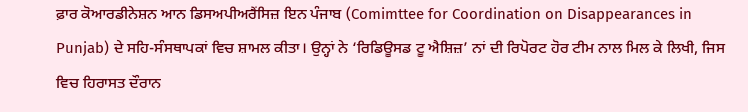ਫ਼ਾਰ ਕੋਆਰਡੀਨੇਸ਼ਨ ਆਨ ਡਿਸਅਪੀਅਰੈਂਸਿਜ਼ ਇਨ ਪੰਜਾਬ (Comimttee for Coordination on Disappearances in Punjab) ਦੇ ਸਹਿ-ਸੰਸਥਾਪਕਾਂ ਵਿਚ ਸ਼ਾਮਲ ਕੀਤਾ। ਉਨ੍ਹਾਂ ਨੇ ‘ਰਿਡਿਊਸਡ ਟੂ ਐਸ਼ਿਜ਼’ ਨਾਂ ਦੀ ਰਿਪੋਰਟ ਹੋਰ ਟੀਮ ਨਾਲ ਮਿਲ ਕੇ ਲਿਖੀ, ਜਿਸ ਵਿਚ ਹਿਰਾਸਤ ਦੌਰਾਨ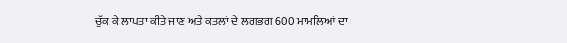ਚੁੱਕ ਕੇ ਲਾਪਤਾ ਕੀਤੇ ਜਾਣ ਅਤੇ ਕਤਲਾਂ ਦੇ ਲਗਭਗ 600 ਮਾਮਲਿਆਂ ਦਾ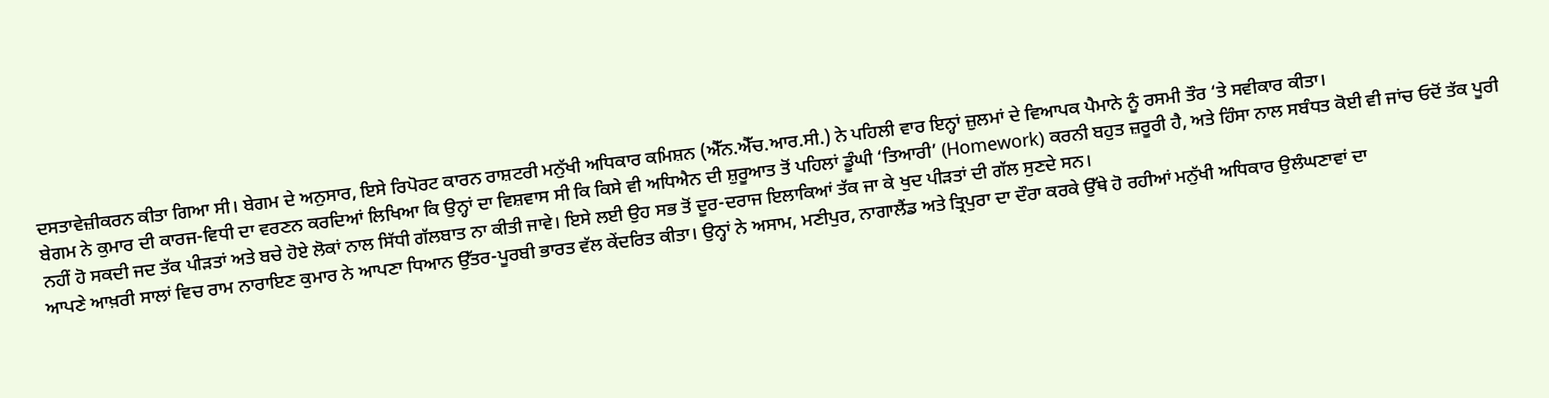ਦਸਤਾਵੇਜ਼ੀਕਰਨ ਕੀਤਾ ਗਿਆ ਸੀ। ਬੇਗਮ ਦੇ ਅਨੁਸਾਰ, ਇਸੇ ਰਿਪੋਰਟ ਕਾਰਨ ਰਾਸ਼ਟਰੀ ਮਨੁੱਖੀ ਅਧਿਕਾਰ ਕਮਿਸ਼ਨ (ਐੱਨ.ਐੱਚ.ਆਰ.ਸੀ.) ਨੇ ਪਹਿਲੀ ਵਾਰ ਇਨ੍ਹਾਂ ਜ਼ੁਲਮਾਂ ਦੇ ਵਿਆਪਕ ਪੈਮਾਨੇ ਨੂੰ ਰਸਮੀ ਤੌਰ ‘ਤੇ ਸਵੀਕਾਰ ਕੀਤਾ।
ਬੇਗਮ ਨੇ ਕੁਮਾਰ ਦੀ ਕਾਰਜ-ਵਿਧੀ ਦਾ ਵਰਣਨ ਕਰਦਿਆਂ ਲਿਖਿਆ ਕਿ ਉਨ੍ਹਾਂ ਦਾ ਵਿਸ਼ਵਾਸ ਸੀ ਕਿ ਕਿਸੇ ਵੀ ਅਧਿਐਨ ਦੀ ਸ਼ੁਰੂਆਤ ਤੋਂ ਪਹਿਲਾਂ ਡੂੰਘੀ ‘ਤਿਆਰੀ’ (Homework) ਕਰਨੀ ਬਹੁਤ ਜ਼ਰੂਰੀ ਹੈ, ਅਤੇ ਹਿੰਸਾ ਨਾਲ ਸਬੰਧਤ ਕੋਈ ਵੀ ਜਾਂਚ ਓਦੋਂ ਤੱਕ ਪੂਰੀ ਨਹੀਂ ਹੋ ਸਕਦੀ ਜਦ ਤੱਕ ਪੀੜਤਾਂ ਅਤੇ ਬਚੇ ਹੋਏ ਲੋਕਾਂ ਨਾਲ ਸਿੱਧੀ ਗੱਲਬਾਤ ਨਾ ਕੀਤੀ ਜਾਵੇ। ਇਸੇ ਲਈ ਉਹ ਸਭ ਤੋਂ ਦੂਰ-ਦਰਾਜ ਇਲਾਕਿਆਂ ਤੱਕ ਜਾ ਕੇ ਖੁਦ ਪੀੜਤਾਂ ਦੀ ਗੱਲ ਸੁਣਦੇ ਸਨ।
ਆਪਣੇ ਆਖ਼ਰੀ ਸਾਲਾਂ ਵਿਚ ਰਾਮ ਨਾਰਾਇਣ ਕੁਮਾਰ ਨੇ ਆਪਣਾ ਧਿਆਨ ਉੱਤਰ-ਪੂਰਬੀ ਭਾਰਤ ਵੱਲ ਕੇਂਦਰਿਤ ਕੀਤਾ। ਉਨ੍ਹਾਂ ਨੇ ਅਸਾਮ, ਮਣੀਪੁਰ, ਨਾਗਾਲੈਂਡ ਅਤੇ ਤ੍ਰਿਪੁਰਾ ਦਾ ਦੌਰਾ ਕਰਕੇ ਉੱਥੇ ਹੋ ਰਹੀਆਂ ਮਨੁੱਖੀ ਅਧਿਕਾਰ ਉਲੰਘਣਾਵਾਂ ਦਾ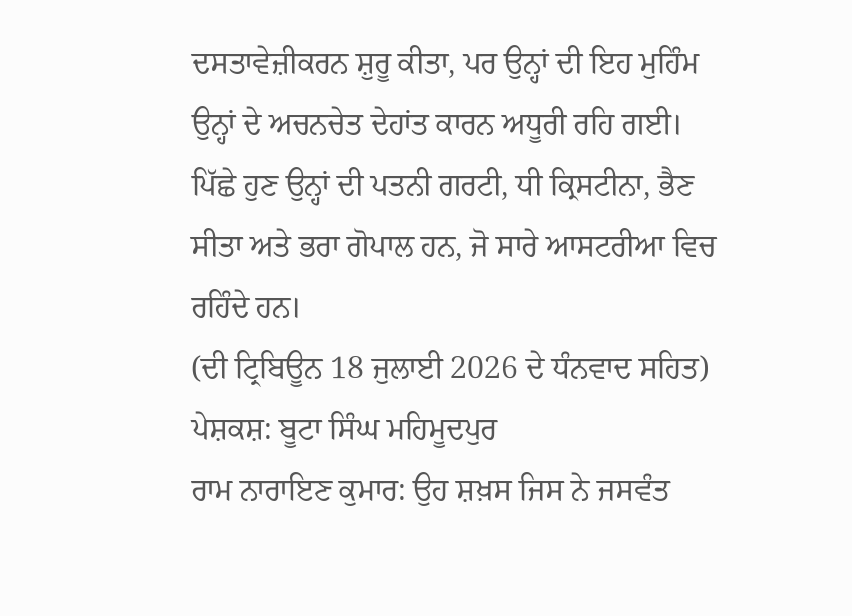ਦਸਤਾਵੇਜ਼ੀਕਰਨ ਸ਼ੁਰੂ ਕੀਤਾ, ਪਰ ਉਨ੍ਹਾਂ ਦੀ ਇਹ ਮੁਹਿੰਮ ਉਨ੍ਹਾਂ ਦੇ ਅਚਨਚੇਤ ਦੇਹਾਂਤ ਕਾਰਨ ਅਧੂਰੀ ਰਹਿ ਗਈ।
ਪਿੱਛੇ ਹੁਣ ਉਨ੍ਹਾਂ ਦੀ ਪਤਨੀ ਗਰਟੀ, ਧੀ ਕ੍ਰਿਸਟੀਨਾ, ਭੈਣ ਸੀਤਾ ਅਤੇ ਭਰਾ ਗੋਪਾਲ ਹਨ, ਜੋ ਸਾਰੇ ਆਸਟਰੀਆ ਵਿਚ ਰਹਿੰਦੇ ਹਨ।
(ਦੀ ਟ੍ਰਿਬਿਊਨ 18 ਜੁਲਾਈ 2026 ਦੇ ਧੰਨਵਾਦ ਸਹਿਤ) ਪੇਸ਼ਕਸ਼: ਬੂਟਾ ਸਿੰਘ ਮਹਿਮੂਦਪੁਰ
ਰਾਮ ਨਾਰਾਇਣ ਕੁਮਾਰ: ਉਹ ਸ਼ਖ਼ਸ ਜਿਸ ਨੇ ਜਸਵੰਤ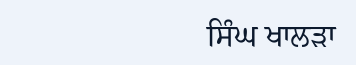ਸਿੰਘ ਖਾਲੜਾ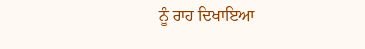ਨੂੰ ਰਾਹ ਦਿਖਾਇਆ